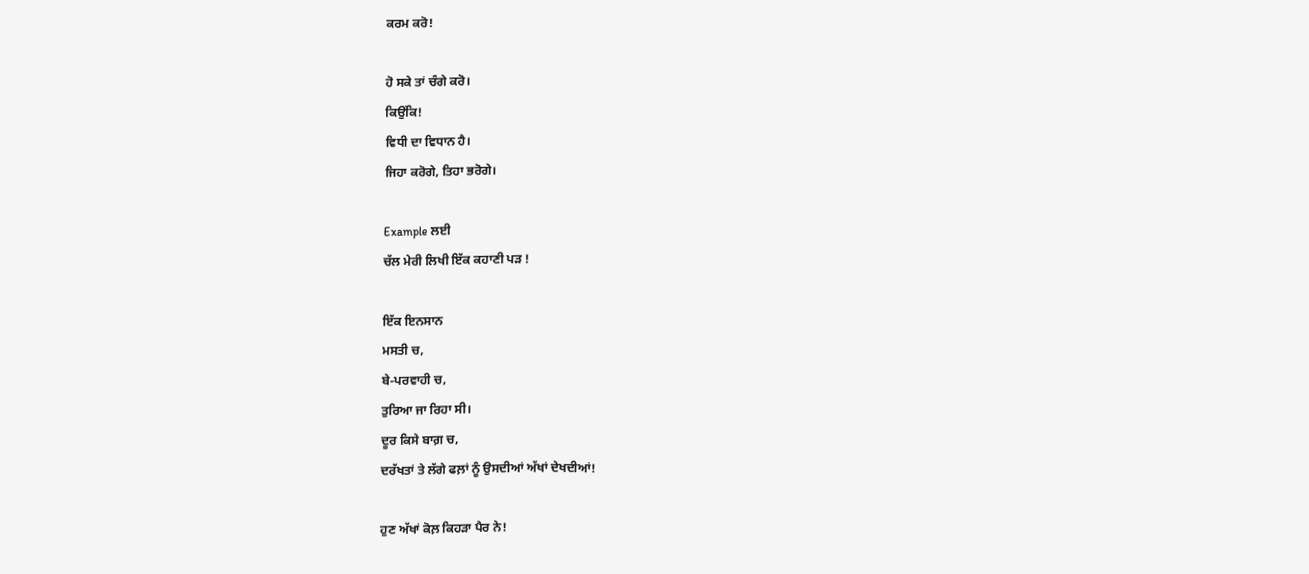ਕਰਮ ਕਰੋ!

ਹੋ ਸਕੇ ਤਾਂ ਚੰਗੇ ਕਰੋ।
ਕਿਉਂਕਿ!
ਵਿਧੀ ਦਾ ਵਿਧਾਨ ਹੈ।
ਜਿਹਾ ਕਰੋਗੇ, ਤਿਹਾ ਭਰੋਗੇ।

Example ਲਈ
ਚੱਲ ਮੇਰੀ ਲਿਖੀ ਇੱਕ ਕਹਾਣੀ ਪੜ !

ਇੱਕ ਇਨਸਾਨ
ਮਸਤੀ ਚ,
ਬੇ-ਪਰਵਾਹੀ ਚ,
ਤੁਰਿਆ ਜਾ ਰਿਹਾ ਸੀ।
ਦੂਰ ਕਿਸੇ ਬਾਗ਼ ਚ,
ਦਰੱਖਤਾਂ ਤੇ ਲੱਗੇ ਫਲ਼ਾਂ ਨੂੰ ਉਸਦੀਆਂ ਅੱਖਾਂ ਦੇਖਦੀਆਂ!

ਹੁਣ ਅੱਖਾਂ ਕੋਲ਼ ਕਿਹੜਾ ਪੈਰ ਨੇ!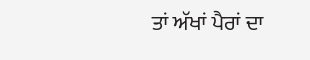ਤਾਂ ਅੱਖਾਂ ਪੈਰਾਂ ਦਾ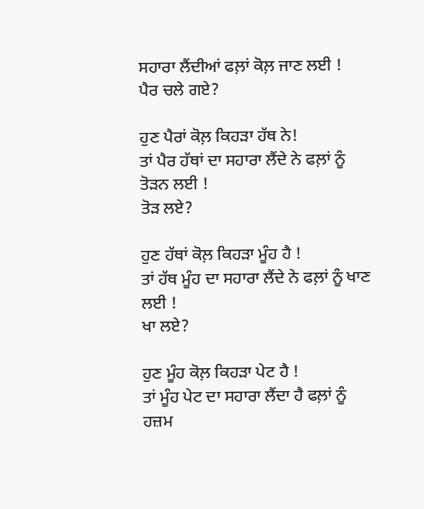ਸਹਾਰਾ ਲੈਂਦੀਆਂ ਫਲ਼ਾਂ ਕੋਲ਼ ਜਾਣ ਲਈ !
ਪੈਰ ਚਲੇ ਗਏ?

ਹੁਣ ਪੈਰਾਂ ਕੋਲ਼ ਕਿਹੜਾ ਹੱਥ ਨੇ!
ਤਾਂ ਪੈਰ ਹੱਥਾਂ ਦਾ ਸਹਾਰਾ ਲੈਂਦੇ ਨੇ ਫਲ਼ਾਂ ਨੂੰ ਤੋੜਨ ਲਈ !
ਤੋੜ ਲਏ?

ਹੁਣ ਹੱਥਾਂ ਕੋਲ਼ ਕਿਹੜਾ ਮੂੰਹ ਹੈ !
ਤਾਂ ਹੱਥ ਮੂੰਹ ਦਾ ਸਹਾਰਾ ਲੈਂਦੇ ਨੇ ਫਲ਼ਾਂ ਨੂੰ ਖਾਣ ਲਈ !
ਖਾ ਲਏ?

ਹੁਣ ਮੂੰਹ ਕੋਲ਼ ਕਿਹੜਾ ਪੇਟ ਹੈ !
ਤਾਂ ਮੂੰਹ ਪੇਟ ਦਾ ਸਹਾਰਾ ਲੈਂਦਾ ਹੈ ਫਲ਼ਾਂ ਨੂੰ ਹਜ਼ਮ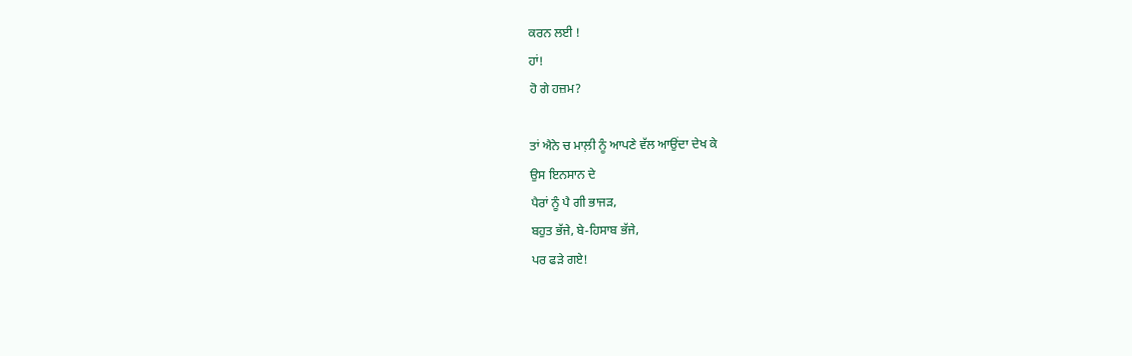ਕਰਨ ਲਈ !
ਹਾਂ!
ਹੋ ਗੇ ਹਜ਼ਮ?

ਤਾਂ ਐਨੇ ਚ ਮਾਲ਼ੀ ਨੂੰ ਆਪਣੇ ਵੱਲ ਆਉਂਦਾ ਦੇਖ ਕੇ
ਉਸ ਇਨਸਾਨ ਦੇ
ਪੈਰਾਂ ਨੂੰ ਪੈ ਗੀ ਭਾਜੜ,
ਬਹੁਤ ਭੱਜੇ, ਬੇ-ਹਿਸਾਬ ਭੱਜੇ,
ਪਰ ਫੜੇ ਗਏ!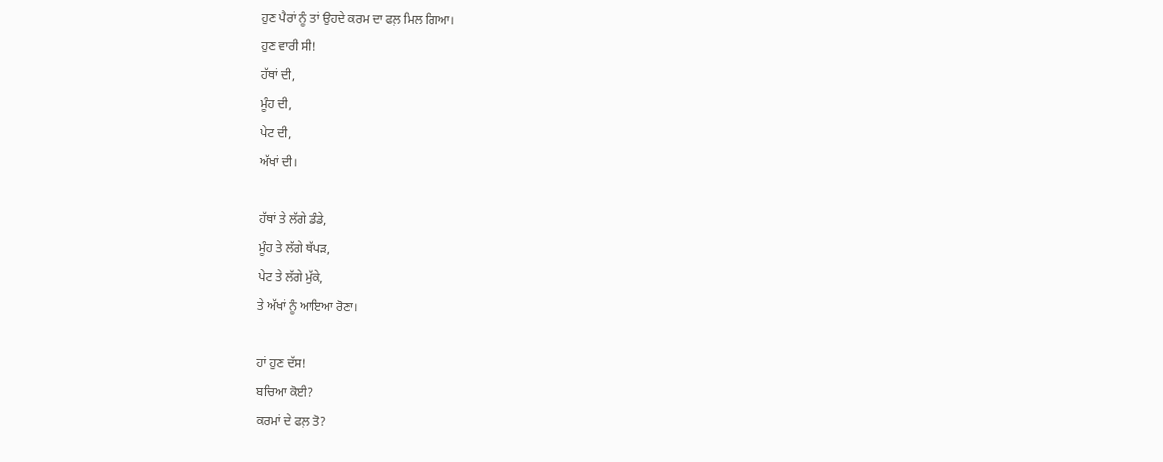ਹੁਣ ਪੈਰਾਂ ਨੂੰ ਤਾਂ ਉਹਦੇ ਕਰਮ ਦਾ ਫਲ਼ ਮਿਲ ਗਿਆ।
ਹੁਣ ਵਾਰੀ ਸੀ!
ਹੱਥਾਂ ਦੀ,
ਮੂੰਹ ਦੀ,
ਪੇਟ ਦੀ,
ਅੱਖਾਂ ਦੀ।

ਹੱਥਾਂ ਤੇ ਲੱਗੇ ਡੰਡੇ,
ਮੂੰਹ ਤੇ ਲੱਗੇ ਥੱਪੜ,
ਪੇਟ ਤੇ ਲੱਗੇ ਮੁੱਕੇ,
ਤੇ ਅੱਖਾਂ ਨੂੰ ਆਇਆ ਰੋਣਾ।

ਹਾਂ ਹੁਣ ਦੱਸ!
ਬਚਿਆ ਕੋਈ?
ਕਰਮਾਂ ਦੇ ਫਲ਼ ਤੋ?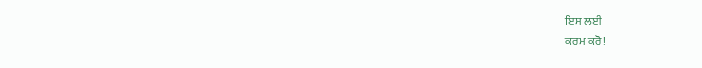ਇਸ ਲਈ
ਕਰਮ ਕਰੋ!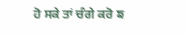ਹੋ ਸਕੇ ਤਾਂ ਚੰਗੇ ਕਰੋ ਙ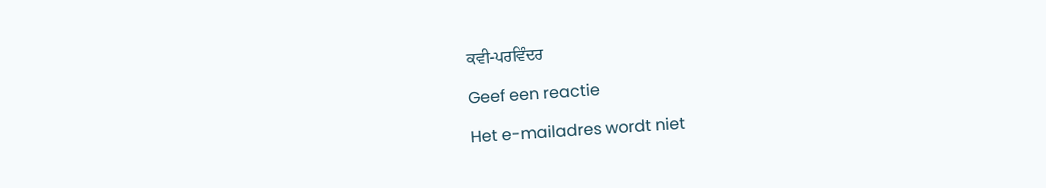ਕਵੀ-ਪਰਵਿੰਦਰ

Geef een reactie

Het e-mailadres wordt niet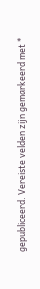gepubliceerd. Vereiste velden zijn gemarkeerd met *